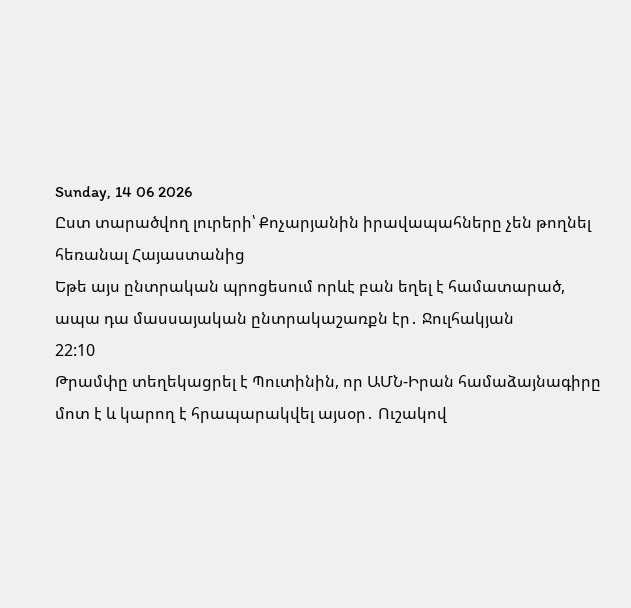Sunday, 14 06 2026
Ըստ տարածվող լուրերի՝ Քոչարյանին իրավապահները չեն թողնել հեռանալ Հայաստանից
Եթե այս ընտրական պրոցեսում որևէ բան եղել է համատարած, ապա դա մասսայական ընտրակաշառքն էր․ Ջուլհակյան
22:10
Թրամփը տեղեկացրել է Պուտինին, որ ԱՄՆ-Իրան համաձայնագիրը մոտ է և կարող է հրապարակվել այսօր․ Ուշակով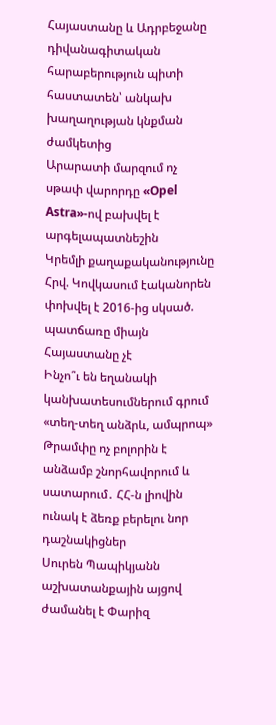Հայաստանը և Ադրբեջանը դիվանագիտական հարաբերություն պիտի հաստատեն՝ անկախ խաղաղության կնքման ժամկետից
Արարատի մարզում ոչ սթափ վարորդը «Opel Astra»-ով բախվել է արգելապատնեշին
Կրեմլի քաղաքականությունը Հրվ. Կովկասում էականորեն փոխվել է 2016-ից սկսած. պատճառը միայն Հայաստանը չէ
Ինչո՞ւ են եղանակի կանխատեսումներում գրում «տեղ-տեղ անձրև, ամպրոպ»
Թրամփը ոչ բոլորին է անձամբ շնորհավորում և սատարում․ ՀՀ-ն լիովին ունակ է ձեռք բերելու նոր դաշնակիցներ
Սուրեն Պապիկյանն աշխատանքային այցով ժամանել է Փարիզ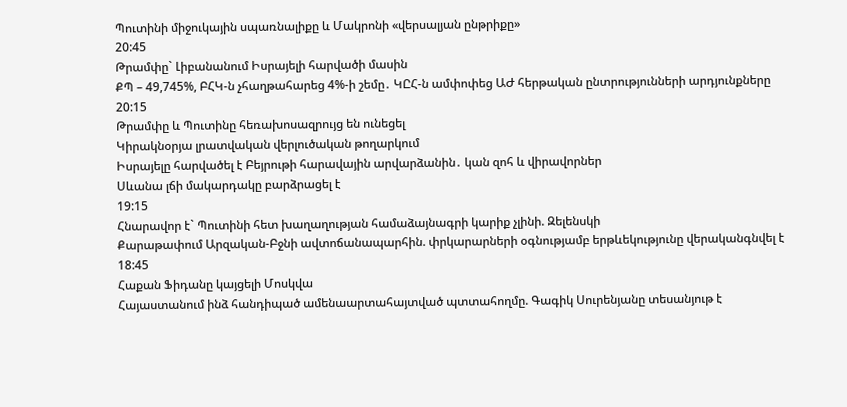Պուտինի միջուկային սպառնալիքը և Մակրոնի «վերսալյան ընթրիքը»
20:45
Թրամփը` Լիբանանում Իսրայելի հարվածի մասին
ՔՊ – 49,745%, ԲՀԿ-ն չհաղթահարեց 4%-ի շեմը․ ԿԸՀ-ն ամփոփեց ԱԺ հերթական ընտրությունների արդյունքները
20:15
Թրամփը և Պուտինը հեռախոսազրույց են ունեցել
Կիրակնօրյա լրատվական վերլուծական թողարկում
Իսրայելը հարվածել է Բեյրութի հարավային արվարձանին․ կան զոհ և վիրավորներ
Սևանա լճի մակարդակը բարձրացել է
19:15
Հնարավոր է` Պուտինի հետ խաղաղության համաձայնագրի կարիք չլինի. Զելենսկի
Քարաթափում Արզական-Բջնի ավտոճանապարհին. փրկարարների օգնությամբ երթևեկությունը վերականգնվել է
18:45
Հաքան Ֆիդանը կայցելի Մոսկվա
Հայաստանում ինձ հանդիպած ամենաարտահայտված պտտահողմը. Գագիկ Սուրենյանը տեսանյութ է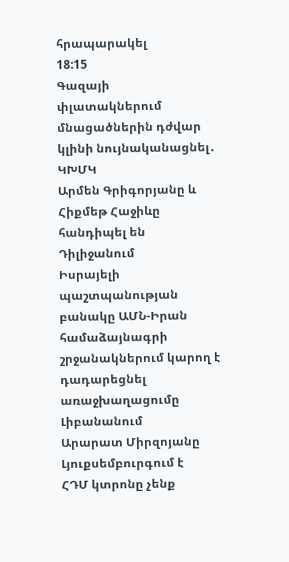հրապարակել
18:15
Գազայի փլատակներում մնացածներին դժվար կլինի նույնականացնել․ ԿԽՄԿ
Արմեն Գրիգորյանը և Հիքմեթ Հաջիևը հանդիպել են Դիլիջանում
Իսրայելի պաշտպանության բանակը ԱՄՆ-Իրան համաձայնագրի շրջանակներում կարող է դադարեցնել առաջխաղացումը Լիբանանում
Արարատ Միրզոյանը Լյուքսեմբուրգում է
ՀԴՄ կտրոնը չենք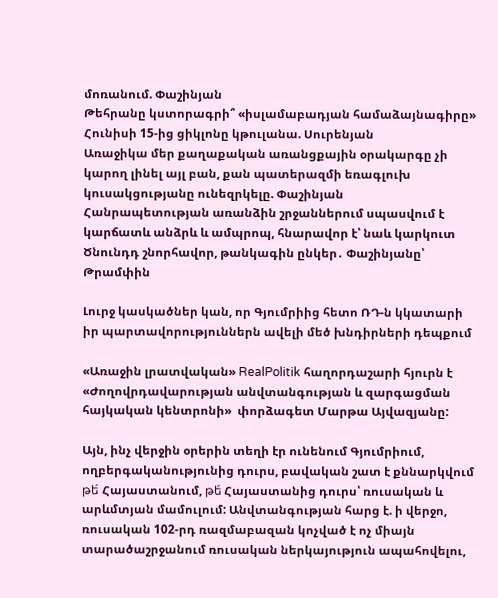մոռանում. Փաշինյան
Թեհրանը կստորագրի՞ «իսլամաբադյան համաձայնագիրը»
Հունիսի 15-ից ցիկլոնը կթուլանա. Սուրենյան
Առաջիկա մեր քաղաքական առանցքային օրակարգը չի կարող լինել այլ բան, քան պատերազմի եռագլուխ կուսակցությանը ունեզրկելը. Փաշինյան
Հանրապետության առանձին շրջաններում սպասվում է կարճատև անձրև և ամպրոպ, հնարավոր է՝ նաև կարկուտ
Ծնունդդ շնորհավոր, թանկագին ընկեր․ Փաշինյանը՝ Թրամփին

Լուրջ կասկածներ կան, որ Գյումրիից հետո ՌԴ-ն կկատարի իր պարտավորություններն ավելի մեծ խնդիրների դեպքում

«Առաջին լրատվական» RealPolitik հաղորդաշարի հյուրն է  «Ժողովրդավարության անվտանգության և զարգացման հայկական կենտրոնի»  փորձագետ Մարթա Այվազյանը:

Այն, ինչ վերջին օրերին տեղի էր ունենում Գյումրիում, ողբերգականությունից դուրս, բավական շատ է քննարկվում թե́ Հայաստանում, թե́ Հայաստանից դուրս՝ ռուսական և արևմտյան մամուլում: Անվտանգության հարց է. ի վերջո, ռուսական 102-րդ ռազմաբազան կոչված է ոչ միայն տարածաշրջանում ռուսական ներկայություն ապահովելու,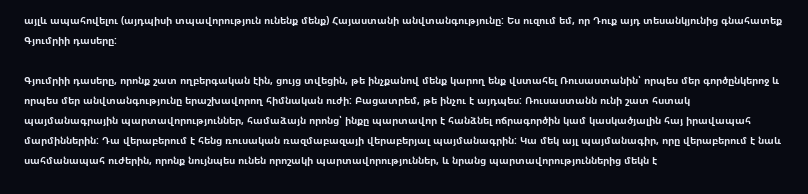այլև ապահովելու (այդպիսի տպավորություն ունենք մենք) Հայաստանի անվտանգությունը: Ես ուզում եմ, որ Դուք այդ տեսանկյունից գնահատեք Գյումրիի դասերը:

Գյումրիի դասերը, որոնք շատ ողբերգական էին, ցույց տվեցին, թե ինչքանով մենք կարող ենք վստահել Ռուսաստանին՝ որպես մեր գործընկերոջ և որպես մեր անվտանգությունը երաշխավորող հիմնական ուժի: Բացատրեմ, թե ինչու է այդպես: Ռուսաստանն ունի շատ հստակ պայմանագրային պարտավորություններ, համաձայն որոնց՝ ինքը պարտավոր է հանձնել ոճրագործին կամ կասկածյալին հայ իրավապահ մարմիններին: Դա վերաբերում է հենց ռուսական ռազմաբազայի վերաբերյալ պայմանագրին: Կա մեկ այլ պայմանագիր, որը վերաբերում է նաև սահմանապահ ուժերին, որոնք նույնպես ունեն որոշակի պարտավորություններ, և նրանց պարտավորություններից մեկն է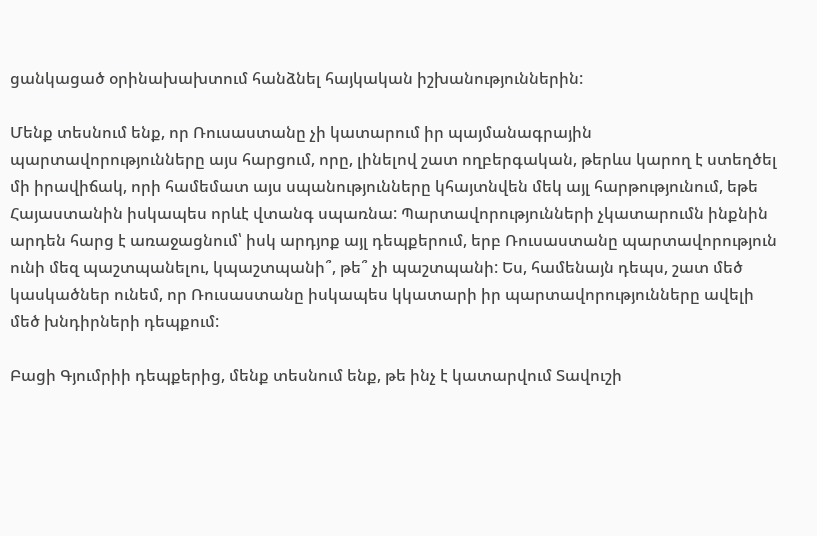ցանկացած օրինախախտում հանձնել հայկական իշխանություններին:

Մենք տեսնում ենք, որ Ռուսաստանը չի կատարում իր պայմանագրային պարտավորությունները այս հարցում, որը, լինելով շատ ողբերգական, թերևս կարող է ստեղծել մի իրավիճակ, որի համեմատ այս սպանությունները կհայտնվեն մեկ այլ հարթությունում, եթե Հայաստանին իսկապես որևէ վտանգ սպառնա: Պարտավորությունների չկատարումն ինքնին արդեն հարց է առաջացնում՝ իսկ արդյոք այլ դեպքերում, երբ Ռուսաստանը պարտավորություն ունի մեզ պաշտպանելու, կպաշտպանի՞, թե՞ չի պաշտպանի: Ես, համենայն դեպս, շատ մեծ կասկածներ ունեմ, որ Ռուսաստանը իսկապես կկատարի իր պարտավորությունները ավելի մեծ խնդիրների դեպքում:

Բացի Գյումրիի դեպքերից, մենք տեսնում ենք, թե ինչ է կատարվում Տավուշի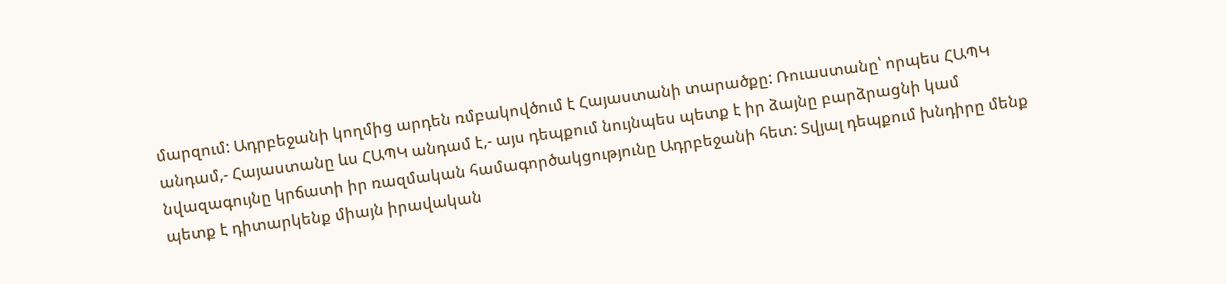մարզում: Ադրբեջանի կողմից արդեն ռմբակովծում է Հայաստանի տարածքը: Ռուաստանը՝ որպես ՀԱՊԿ անդամ,- Հայաստանը ևս ՀԱՊԿ անդամ է,- այս դեպքում նույնպես պետք է իր ձայնը բարձրացնի կամ նվազագույնը կրճատի իր ռազմական համագործակցությունը Ադրբեջանի հետ: Տվյալ դեպքում խնդիրը մենք պետք է դիտարկենք միայն իրավական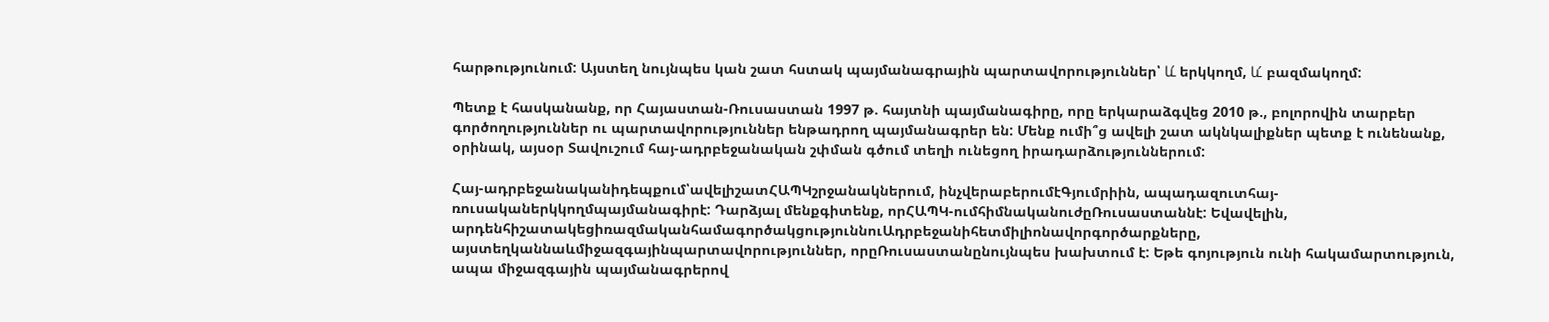հարթությունում: Այստեղ նույնպես կան շատ հստակ պայմանագրային պարտավորություններ՝ և́ երկկողմ, և́ բազմակողմ:

Պետք է հասկանանք, որ Հայաստան-Ռուսաստան 1997 թ. հայտնի պայմանագիրը, որը երկարաձգվեց 2010 թ., բոլորովին տարբեր գործողություններ ու պարտավորություններ ենթադրող պայմանագրեր են: Մենք ումի՞ց ավելի շատ ակնկալիքներ պետք է ունենանք, օրինակ, այսօր Տավուշում հայ-ադրբեջանական շփման գծում տեղի ունեցող իրադարձություններում:

Հայ-ադրբեջանականիդեպքում՝ավելիշատՀԱՊԿշրջանակներում, ինչվերաբերումէԳյումրիին, ապադազուտհայ-ռուսականերկկողմպայմանագիրէ: Դարձյալ մենքգիտենք, որՀԱՊԿ-ումհիմնականուժըՌուսաստաննէ: Եվավելին, արդենհիշատակեցիռազմականհամագործակցություննուԱդրբեջանիհետմիլիոնավորգործարքները, այստեղկաննաևմիջազգայինպարտավորություններ, որըՌուսաստանընույնպես խախտում է: Եթե գոյություն ունի հակամարտություն, ապա միջազգային պայմանագրերով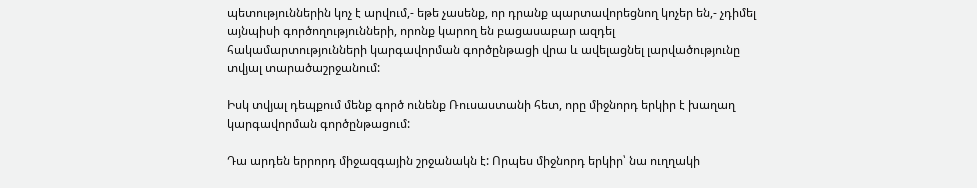պետություններին կոչ է արվում,- եթե չասենք, որ դրանք պարտավորեցնող կոչեր են,- չդիմել այնպիսի գործողությունների, որոնք կարող են բացասաբար ազդել հակամարտությունների կարգավորման գործընթացի վրա և ավելացնել լարվածությունը տվյալ տարածաշրջանում:

Իսկ տվյալ դեպքում մենք գործ ունենք Ռուսաստանի հետ, որը միջնորդ երկիր է խաղաղ կարգավորման գործընթացում:

Դա արդեն երրորդ միջազգային շրջանակն է: Որպես միջնորդ երկիր՝ նա ուղղակի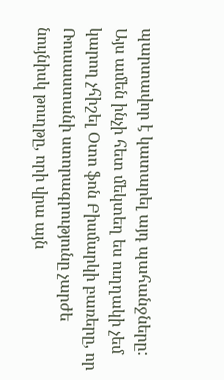պարտավոր է կատարել այդ պահանջները: Այս ամեն ինչի հետ մեկտեղ ես ուղղակի չեմ կարող չհիշել Օտո ֆոն Բիսմարկի բառերը, որ Ռուսաստանի ստորագրությունը չարժե նույնիսկ թուղթը, որի վրա այն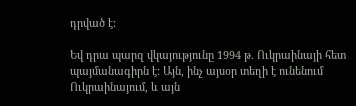դրված է:

Եվ դրա պարզ վկայությունը 1994 թ. Ուկրաինայի հետ պայմանագիրն է: Այն, ինչ այսօր տեղի է ունենում Ուկրաինայում, և այն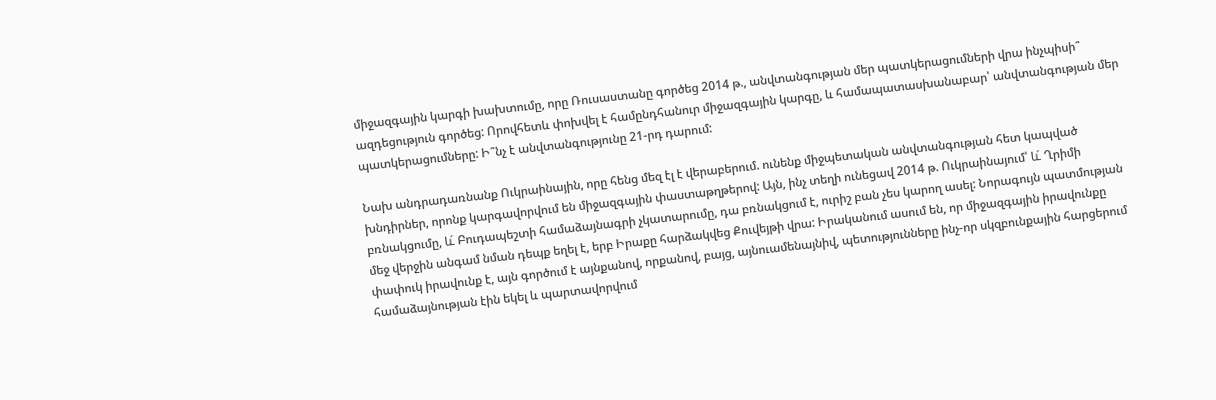միջազգային կարգի խախտումը, որը Ռուսաստանը գործեց 2014 թ., անվտանգության մեր պատկերացումների վրա ինչպիսի՞ ազդեցություն գործեց: Որովհետև փոխվել է համընդհանուր միջազգային կարգը, և համապատասխանաբար՝ անվտանգության մեր պատկերացումները: Ի՞նչ է անվտանգությունը 21-րդ դարում:

Նախ անդրադառնանք Ուկրաինային, որը հենց մեզ էլ է վերաբերում. ունենք միջպետական անվտանգության հետ կապված խնդիրներ, որոնք կարգավորվում են միջազգային փաստաթղթերով: Այն, ինչ տեղի ունեցավ 2014 թ. Ուկրաինայում՝ և́ Ղրիմի բռնակցումը, և́ Բուդապեշտի համաձայնագրի չկատարումը, դա բռնակցում է, ուրիշ բան չես կարող ասել: Նորագույն պատմության մեջ վերջին անգամ նման դեպք եղել է, երբ Իրաքը հարձակվեց Քուվեյթի վրա: Իրականում ասում են, որ միջազգային իրավունքը փափուկ իրավունք է, այն գործում է այնքանով, որքանով, բայց, այնուամենայնիվ, պետությունները ինչ-որ սկզբունքային հարցերում համաձայնության էին եկել և պարտավորվում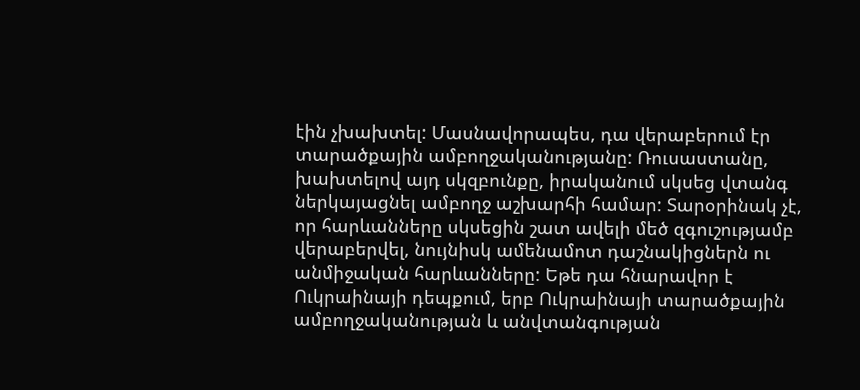էին չխախտել: Մասնավորապես, դա վերաբերում էր տարածքային ամբողջականությանը: Ռուսաստանը, խախտելով այդ սկզբունքը, իրականում սկսեց վտանգ ներկայացնել ամբողջ աշխարհի համար: Տարօրինակ չէ, որ հարևանները սկսեցին շատ ավելի մեծ զգուշությամբ վերաբերվել, նույնիսկ ամենամոտ դաշնակիցներն ու անմիջական հարևանները: Եթե դա հնարավոր է Ուկրաինայի դեպքում, երբ Ուկրաինայի տարածքային ամբողջականության և անվտանգության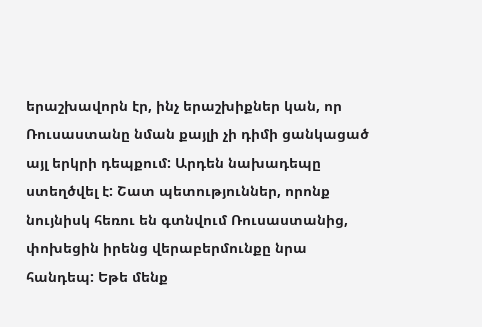երաշխավորն էր, ինչ երաշխիքներ կան, որ Ռուսաստանը նման քայլի չի դիմի ցանկացած այլ երկրի դեպքում: Արդեն նախադեպը ստեղծվել է: Շատ պետություններ, որոնք նույնիսկ հեռու են գտնվում Ռուսաստանից, փոխեցին իրենց վերաբերմունքը նրա հանդեպ: Եթե մենք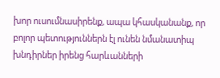խոր ուսումնասիրենք, ապա կհասկանանք, որ բոլոր պետություններն էլ ունեն նմանատիպ խնդիրներ իրենց հարևանների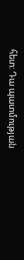հետ: Դա պատմության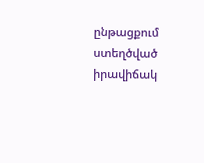ընթացքում ստեղծված իրավիճակ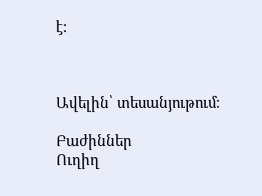է:



Ավելին՝ տեսանյութում։

Բաժիններ
Ուղիղ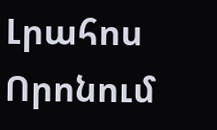Լրահոս
Որոնում